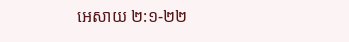អេសាយ ២:១-២២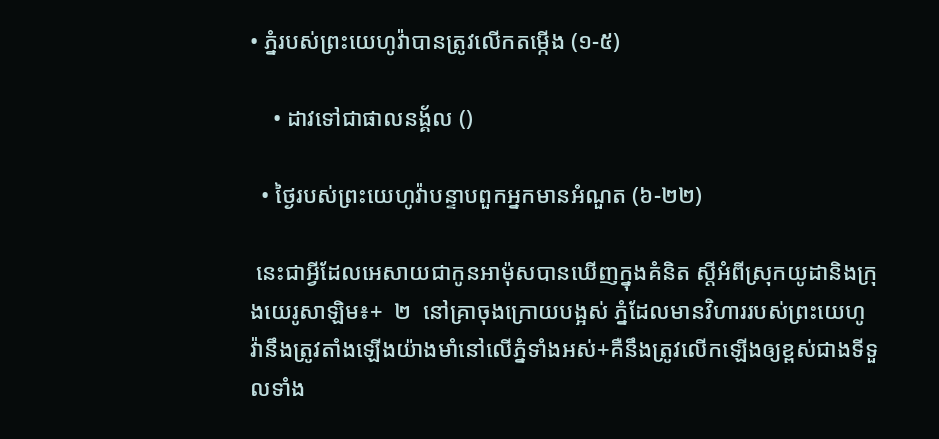• ភ្នំរបស់ព្រះយេហូវ៉ាបានត្រូវលើកតម្កើង (១-៥)

    • ដាវទៅជាផាលនង្គ័ល ()

  • ថ្ងៃរបស់ព្រះយេហូវ៉ាបន្ទាបពួកអ្នកមានអំណួត (៦-២២)

 នេះជាអ្វីដែលអេសាយជាកូនអាម៉ុសបានឃើញក្នុងគំនិត ស្ដីអំពីស្រុកយូដានិងក្រុងយេរូសាឡិម៖+  ២  នៅគ្រាចុងក្រោយបង្អស់ ភ្នំដែលមានវិហាររបស់ព្រះយេហូវ៉ានឹងត្រូវតាំងឡើងយ៉ាងមាំនៅលើភ្នំទាំងអស់+គឺនឹងត្រូវលើកឡើងឲ្យខ្ពស់ជាងទីទួលទាំង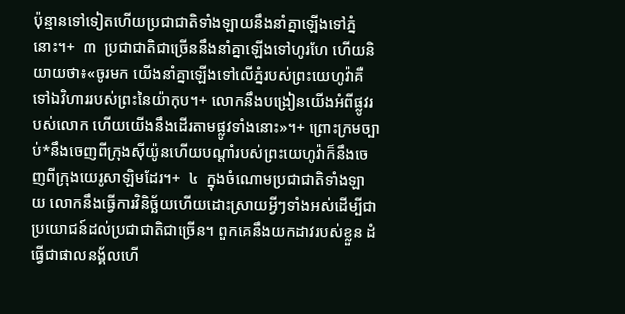ប៉ុន្មានទៅទៀតហើយប្រជាជាតិទាំងឡាយនឹងនាំគ្នាឡើងទៅភ្នំនោះ។+  ៣  ប្រជាជាតិជាច្រើននឹងនាំគ្នាឡើងទៅហូរហែ ហើយនិយាយថា៖«ចូរមក យើងនាំគ្នាឡើងទៅលើភ្នំរបស់ព្រះយេហូវ៉ាគឺទៅឯវិហាររបស់ព្រះនៃយ៉ាកុប។+ លោកនឹងបង្រៀនយើងអំពីផ្លូវរបស់លោក ហើយយើងនឹងដើរតាមផ្លូវទាំងនោះ»។+ ព្រោះក្រមច្បាប់*នឹងចេញពីក្រុងស៊ីយ៉ូនហើយបណ្ដាំរបស់ព្រះយេហូវ៉ាក៏នឹងចេញពីក្រុងយេរូសាឡិមដែរ។+  ៤  ក្នុងចំណោមប្រជាជាតិទាំងឡាយ លោកនឹងធ្វើការវិនិច្ឆ័យហើយដោះស្រាយអ្វីៗទាំងអស់ដើម្បីជាប្រយោជន៍ដល់ប្រជាជាតិជាច្រើន។ ពួកគេនឹងយកដាវរបស់ខ្លួន ដំធ្វើជាផាលនង្គ័លហើ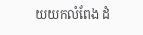យយកលំពែង ដំ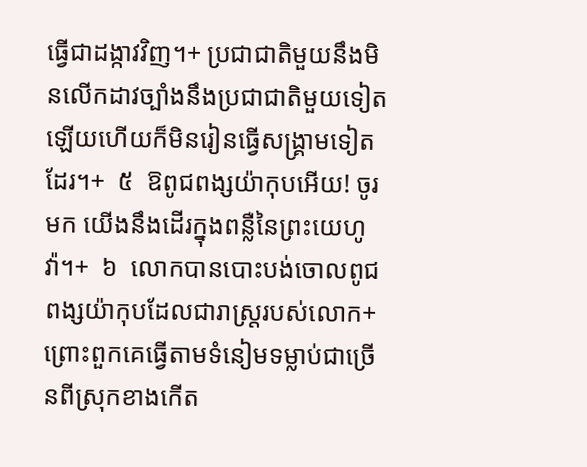ធ្វើជាដង្កាវវិញ។+ ប្រជាជាតិមួយនឹងមិនលើកដាវច្បាំងនឹងប្រជាជាតិមួយទៀតឡើយហើយក៏មិនរៀនធ្វើសង្គ្រាមទៀតដែរ។+  ៥  ឱពូជពង្សយ៉ាកុបអើយ! ចូរមក យើងនឹងដើរក្នុងពន្លឺនៃព្រះយេហូវ៉ា។+  ៦  លោកបានបោះបង់ចោលពូជពង្សយ៉ាកុបដែលជារាស្ត្ររបស់លោក+ព្រោះពួកគេធ្វើតាមទំនៀមទម្លាប់ជាច្រើនពីស្រុកខាងកើត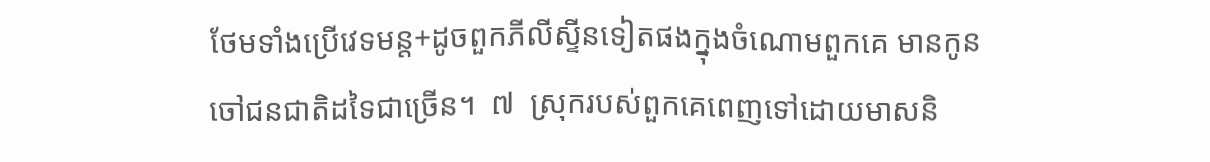ថែមទាំងប្រើវេទមន្ត+ដូចពួកភីលីស្ទីនទៀតផងក្នុងចំណោមពួកគេ មានកូនចៅជនជាតិដទៃជាច្រើន។  ៧  ស្រុករបស់ពួកគេពេញទៅដោយមាសនិ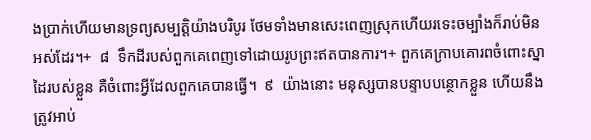ងប្រាក់ហើយមានទ្រព្យសម្បត្តិយ៉ាងបរិបូរ ថែមទាំងមានសេះពេញស្រុកហើយរទេះចម្បាំងក៏រាប់មិនអស់ដែរ។+  ៨  ទឹកដីរបស់ពួកគេពេញទៅដោយរូបព្រះឥតបានការ។+ ពួកគេក្រាបគោរពចំពោះស្នាដៃរបស់ខ្លួន គឺចំពោះអ្វីដែលពួកគេបានធ្វើ។  ៩  យ៉ាងនោះ មនុស្សបានបន្ទាបបន្ថោកខ្លួន ហើយនឹងត្រូវអាប់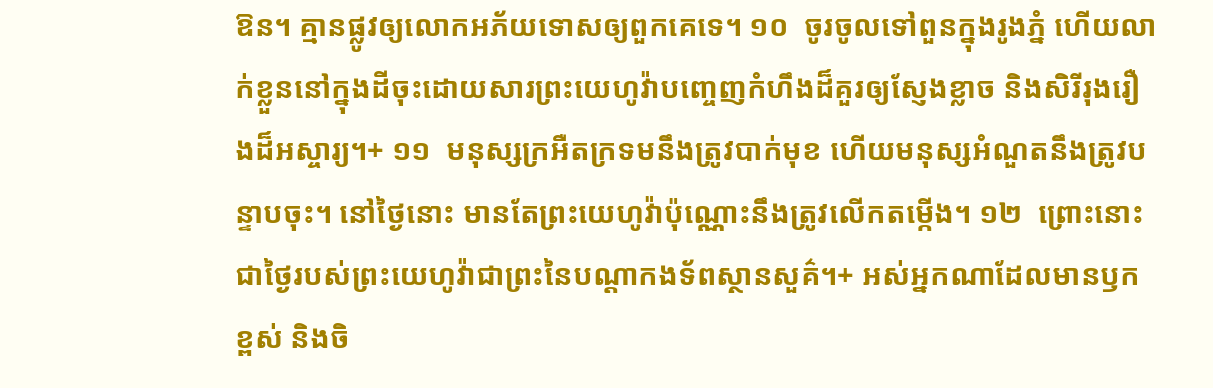ឱន។ គ្មានផ្លូវឲ្យលោកអភ័យទោសឲ្យពួកគេទេ។ ១០  ចូរចូលទៅពួនក្នុងរូងភ្នំ ហើយលាក់ខ្លួននៅក្នុងដីចុះដោយសារព្រះយេហូវ៉ាបញ្ចេញកំហឹងដ៏គួរឲ្យស្ញែងខ្លាច និងសិរីរុងរឿងដ៏អស្ចារ្យ។+ ១១  មនុស្សក្រអឺតក្រទមនឹងត្រូវបាក់មុខ ហើយមនុស្សអំណួតនឹងត្រូវបន្ទាបចុះ។ នៅថ្ងៃនោះ មានតែព្រះយេហូវ៉ាប៉ុណ្ណោះនឹងត្រូវលើកតម្កើង។ ១២  ព្រោះនោះជាថ្ងៃរបស់ព្រះយេហូវ៉ាជាព្រះនៃបណ្ដាកងទ័ពស្ថានសួគ៌។+ អស់អ្នកណាដែលមានឫកខ្ពស់ និងចិ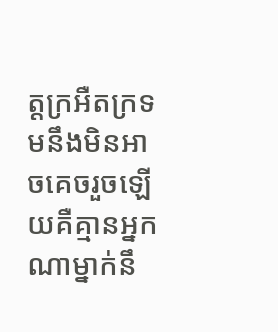ត្តក្រអឺតក្រទមនឹងមិនអាចគេចរួចឡើយគឺគ្មានអ្នកណាម្នាក់នឹ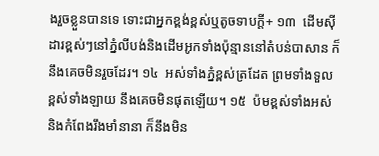ងរួចខ្លួនបានទេ ទោះជាអ្នកខ្ពង់ខ្ពស់ឬតូចទាបក្ដី+ ១៣  ដើមស៊ីដារខ្ពស់ៗនៅភ្នំលីបង់និងដើមអូកទាំងប៉ុន្មាននៅតំបន់បាសាន ក៏នឹងគេចមិនរួចដែរ។ ១៤  អស់ទាំងភ្នំខ្ពស់ត្រដែត ព្រមទាំងទួលខ្ពស់ទាំងឡាយ នឹងគេចមិនផុតឡើយ។ ១៥  ប៉មខ្ពស់ទាំងអស់ និងកំពែងរឹងមាំនានា ក៏នឹងមិន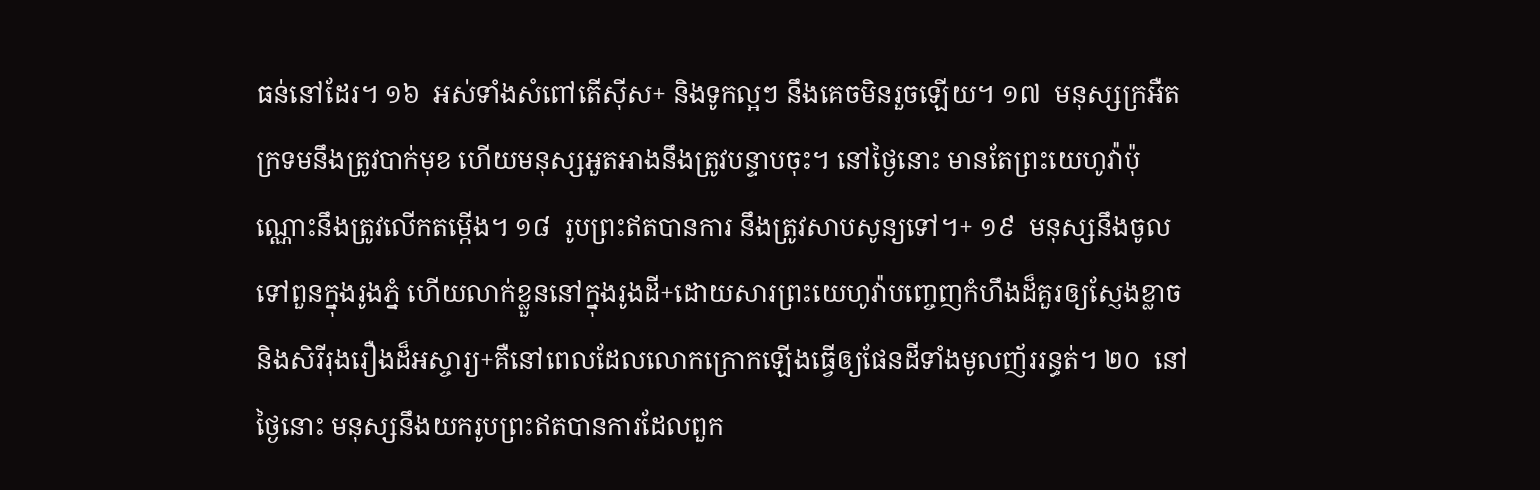ធន់នៅដែរ។ ១៦  អស់ទាំងសំពៅតើស៊ីស+ និងទូកល្អៗ នឹងគេចមិនរួចឡើយ។ ១៧  មនុស្សក្រអឺតក្រទមនឹងត្រូវបាក់មុខ ហើយមនុស្សអួតអាងនឹងត្រូវបន្ទាបចុះ។ នៅថ្ងៃនោះ មានតែព្រះយេហូវ៉ាប៉ុណ្ណោះនឹងត្រូវលើកតម្កើង។ ១៨  រូបព្រះឥតបានការ នឹងត្រូវសាបសូន្យទៅ។+ ១៩  មនុស្សនឹងចូលទៅពួនក្នុងរូងភ្នំ ហើយលាក់ខ្លួននៅក្នុងរូងដី+ដោយសារព្រះយេហូវ៉ាបញ្ចេញកំហឹងដ៏គួរឲ្យស្ញែងខ្លាច និងសិរីរុងរឿងដ៏អស្ចារ្យ+គឺនៅពេលដែលលោកក្រោកឡើងធ្វើឲ្យផែនដីទាំងមូលញ័ររន្ធត់។ ២០  នៅថ្ងៃនោះ មនុស្សនឹងយករូបព្រះឥតបានការដែលពួក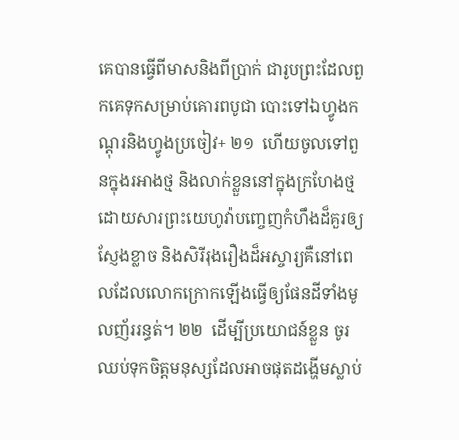គេបានធ្វើពីមាសនិងពីប្រាក់ ជារូបព្រះដែលពួកគេទុកសម្រាប់គោរពបូជា បោះទៅឯហ្វូងកណ្ដុរនិងហ្វូងប្រចៀវ+ ២១  ហើយចូលទៅពួនក្នុងរអាងថ្ម និងលាក់ខ្លួននៅក្នុងក្រហែងថ្មដោយសារព្រះយេហូវ៉ាបញ្ចេញកំហឹងដ៏គួរឲ្យស្ញែងខ្លាច និងសិរីរុងរឿងដ៏អស្ចារ្យគឺនៅពេលដែលលោកក្រោកឡើងធ្វើឲ្យផែនដីទាំងមូលញ័ររន្ធត់។ ២២  ដើម្បីប្រយោជន៍ខ្លួន ចូរឈប់ទុកចិត្តមនុស្សដែលអាចផុតដង្ហើមស្លាប់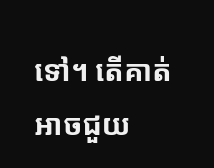ទៅ។ តើគាត់អាចជួយ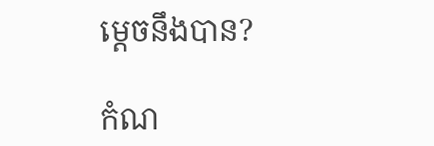ម្ដេចនឹងបាន?

កំណ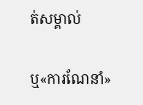ត់សម្គាល់

ឬ«ការណែនាំ»